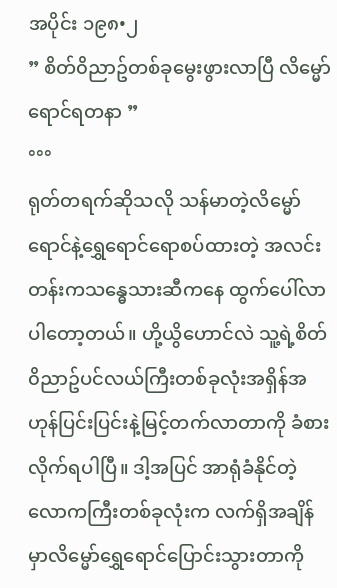အပိုင်း ၁၉၈•၂
” စိတ်၀ိညာဥ်တစ်ခုမွေးဖွားလာပြီ လိမ္မော်ရောင်ရတနာ ”
°°°
ရုတ်တရက်ဆိုသလို သန်မာတဲ့လိမ္မော်ရောင်နဲ့ရွှေရောင်ရောစပ်ထားတဲ့ အလင်းတန်းကသန္ဓေသားဆီကနေ ထွက်ပေါ်လာပါတော့တယ်။ ဟို့ယွိဟောင်လဲ သူ့ရဲ့စိတ်၀ိညာဥ်ပင်လယ်ကြီးတစ်ခုလုံးအရှိန်အဟုန်ပြင်းပြင်းနဲ့မြင့်တက်လာတာကို ခံစားလိုက်ရပါပြီ။ ဒါ့အပြင် အာရုံခံနိုင်တဲ့လောကကြီးတစ်ခုလုံးက လက်ရှိအချိန်မှာလိမ္မော်ရွှေရောင်ပြောင်းသွားတာကို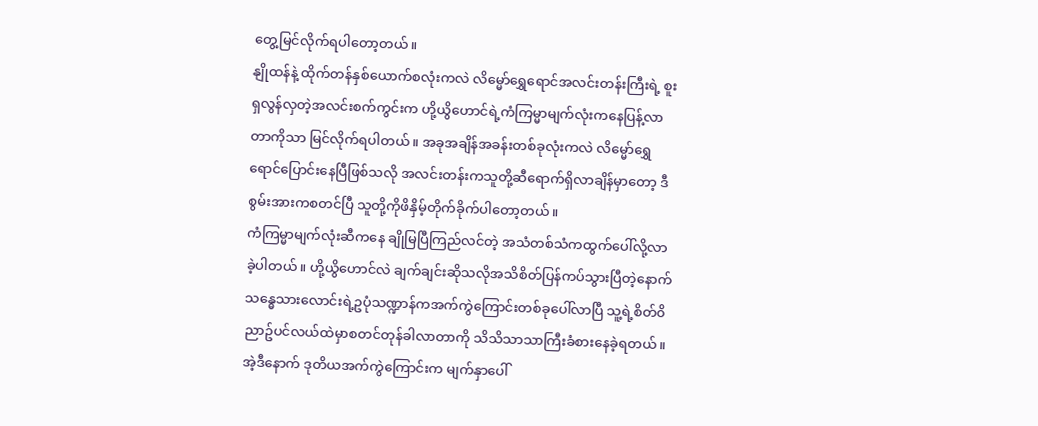တွေ့မြင်လိုက်ရပါတော့တယ်။
နျိုထန်နဲ့ ထိုက်တန်နှစ်ယောက်စလုံးကလဲ လိမ္မော်ရွှေရောင်အလင်းတန်းကြီးရဲ့ စူးရှလွန်လှတဲ့အလင်းစက်ကွင်းက ဟို့ယွိဟောင်ရဲ့ကံကြမ္မာမျက်လုံးကနေပြန့်လာတာကိုသာ မြင်လိုက်ရပါတယ်။ အခုအချိန်အခန်းတစ်ခုလုံးကလဲ လိမ္မော်ရွှေရောင်ပြောင်းနေပြီဖြစ်သလို အလင်းတန်းကသူတို့ဆီရောက်ရှိလာချိန်မှာတော့ ဒီစွမ်းအားကစတင်ပြီ သူတို့ကိုဖိနှိမ့်တိုက်ခိုက်ပါတော့တယ်။
ကံကြမ္မာမျက်လုံးဆီကနေ ချိုမြပြီကြည်လင်တဲ့ အသံတစ်သံကထွက်ပေါ်လို့လာခဲ့ပါတယ်။ ဟို့ယွိဟောင်လဲ ချက်ချင်းဆိုသလိုအသိစိတ်ပြန်ကပ်သွားပြီတဲ့နောက် သန္ဓေသားလောင်းရဲ့ဥပုံသဏ္ဍာန်ကအက်ကွဲကြောင်းတစ်ခုပေါ်လာပြီ သူ့ရဲ့စိတ်၀ိညာဥ်ပင်လယ်ထဲမှာစတင်တုန်ခါလာတာကို သိသိသာသာကြီးခံစားနေခဲ့ရတယ်။
အဲ့ဒီနောက် ဒုတိယအက်ကွဲကြောင်းက မျက်နှာပေါ်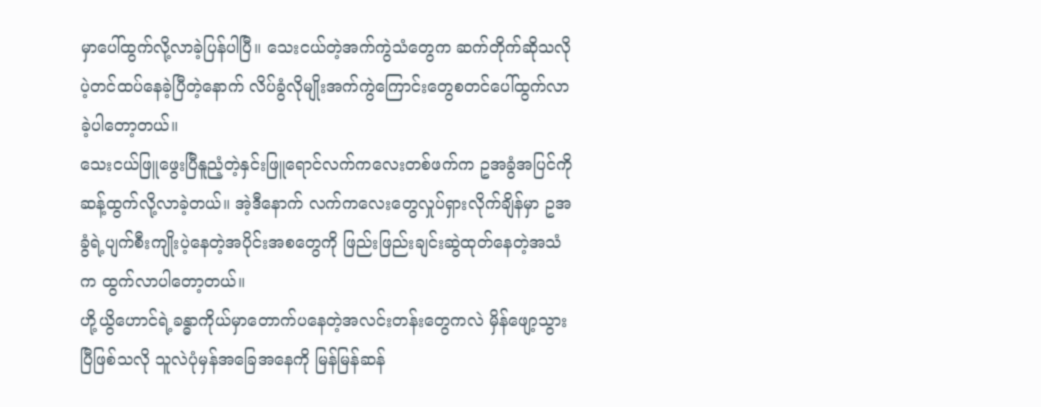မှာပေါ်ထွက်လို့လာခဲ့ပြန်ပါပြီ။ သေးငယ်တဲ့အက်ကွဲသံတွေက ဆက်တိုက်ဆိုသလိုပဲ့တင်ထပ်နေခဲ့ပြီတဲ့နောက် လိပ်ခွံလိုမျိုးအက်ကွဲကြောင်းတွေစတင်ပေါ်ထွက်လာခဲ့ပါတော့တယ်။
သေးငယ်ဖြူဖွေးပြီနူညံ့တဲ့နှင်းဖြူရောင်လက်ကလေးတစ်ဖက်က ဥအခွံအပြင်ကိုဆန့်ထွက်လို့လာခဲ့တယ်။ အဲ့ဒီနောက် လက်ကလေးတွေလှုပ်ရှားလိုက်ချိန်မှာ ဥအခွံရဲ့ပျက်စီးကျိုးပဲ့နေတဲ့အပိုင်းအစတွေကို ဖြည်းဖြည်းချင်းဆွဲထုတ်နေတဲ့အသံက ထွက်လာပါတော့တယ်။
ဟို့ယွိဟောင်ရဲ့ခန္ဓာကိုယ်မှာတောက်ပနေတဲ့အလင်းတန်းတွေကလဲ မှိန်ဖျော့သွားပြီဖြစ်သလို သူလဲပုံမှန်အခြေအနေကို မြန်မြန်ဆန်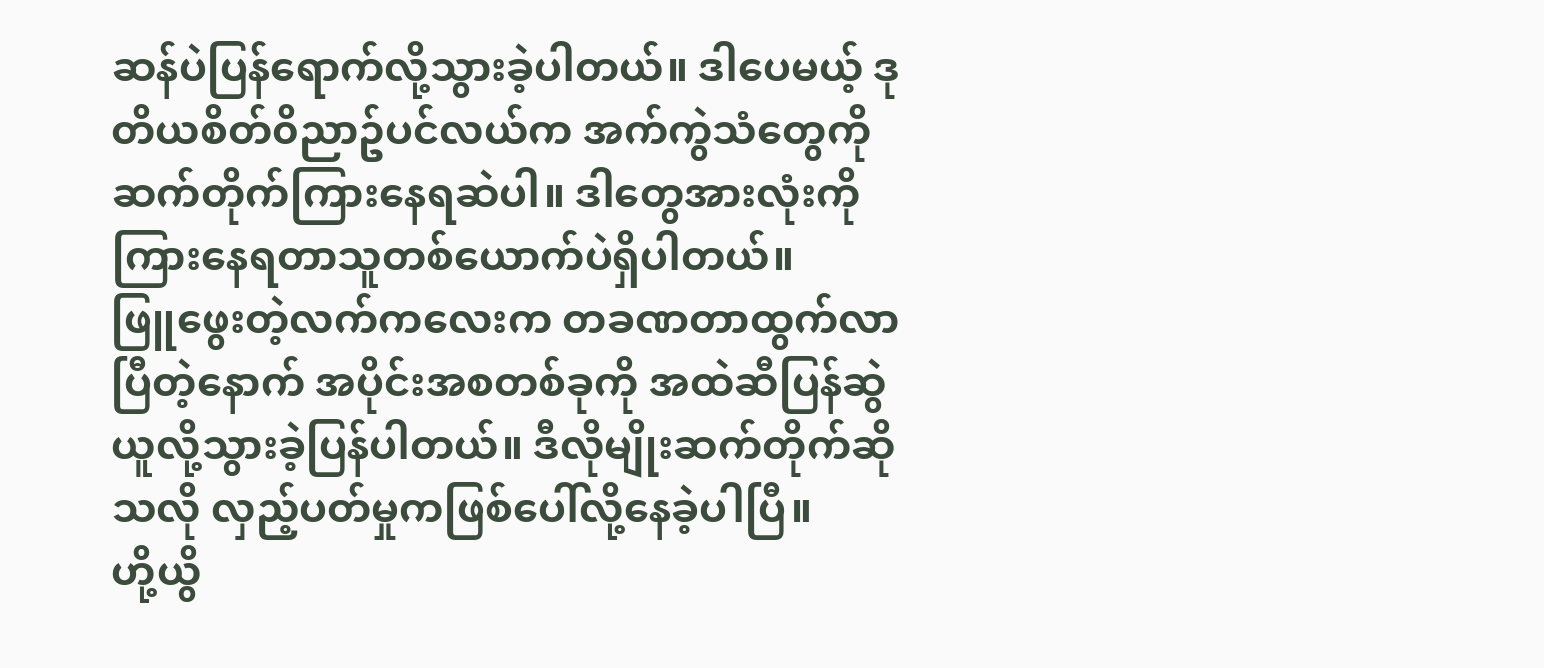ဆန်ပဲပြန်ရောက်လို့သွားခဲ့ပါတယ်။ ဒါပေမယ့် ဒုတိယစိတ်၀ိညာဥ်ပင်လယ်က အက်ကွဲသံတွေကို ဆက်တိုက်ကြားနေရဆဲပါ။ ဒါတွေအားလုံးကိုကြားနေရတာသူတစ်ယောက်ပဲရှိပါတယ်။
ဖြူဖွေးတဲ့လက်ကလေးက တခဏတာထွက်လာပြီတဲ့နောက် အပိုင်းအစတစ်ခုကို အထဲဆီပြန်ဆွဲယူလို့သွားခဲ့ပြန်ပါတယ်။ ဒီလိုမျိုးဆက်တိုက်ဆိုသလို လှည့်ပတ်မှုကဖြစ်ပေါ်လို့နေခဲ့ပါပြီ။
ဟို့ယွိ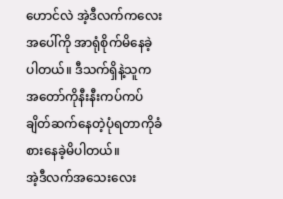ဟောင်လဲ အဲ့ဒီလက်ကလေးအပေါ်ကို အာရုံစိုက်မိနေခဲ့ပါတယ်။ ဒီသက်ရှိနဲ့သူက အတော်ကိုနီးနီးကပ်ကပ်ချိတ်ဆက်နေတဲ့ပုံရတာကိုခံစားနေခဲ့မိပါတယ်။
အဲ့ဒီလက်အသေးလေး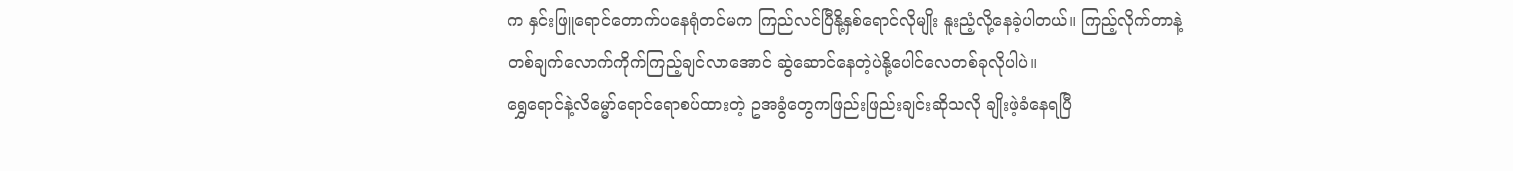က နှင်းဖြူရောင်တောက်ပနေရုံတင်မက ကြည်လင်ပြီနို့နှစ်ရောင်လိုမျိုး နူးညံ့လို့နေခဲ့ပါတယ်။ ကြည့်လိုက်တာနဲ့ တစ်ချက်လောက်ကိုက်ကြည့်ချင်လာအောင် ဆွဲဆောင်နေတဲ့ပဲနို့ပေါင်လေတစ်ခုလိုပါပဲ။
ရွှေရောင်နဲ့လိမ္မော်ရောင်ရောစပ်ထားတဲ့ ဥအခွံတွေကဖြည်းဖြည်းချင်းဆိုသလို ချိုးဖဲ့ခံနေရပြီ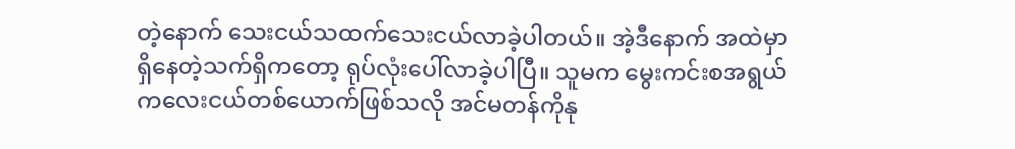တဲ့နောက် သေးငယ်သထက်သေးငယ်လာခဲ့ပါတယ်။ အဲ့ဒီနောက် အထဲမှာရှိနေတဲ့သက်ရှိကတော့ ရုပ်လုံးပေါ်လာခဲ့ပါပြီ။ သူမက မွေးကင်းစအရွယ်ကလေးငယ်တစ်ယောက်ဖြစ်သလို အင်မတန်ကိုနု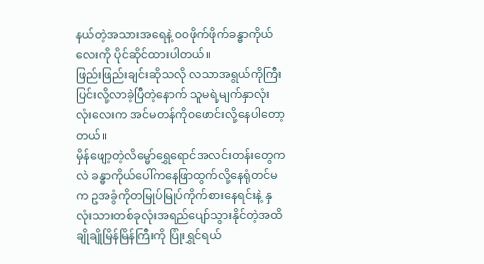နယ်တဲ့အသားအရေနဲ့ ၀၀ဖိုက်ဖိုက်ခန္ဓာကိုယ်လေးကို ပိုင်ဆိုင်ထားပါတယ်။
ဖြည်းဖြည်းချင်းဆိုသလို လသာအရွယ်ကိုကြီးပြင်းလို့လာခဲ့ပြီတဲ့နောက် သူမရဲ့မျက်နှာလုံးလုံးလေးက အင်မတန်ကို၀ဖောင်းလို့နေပါတော့တယ်။
မှိန်ဖျော့တဲ့လိမ္မော်ရွှေရောင်အလင်းတန်းတွေကလဲ ခန္ဓာကိုယ်ပေါ်ကနေဖြာထွက်လို့နေရုံတင်မက ဥအခွံကိုတမြုပ်မြုပ်ကိုက်စားနေရင်းနဲ့ နှလုံးသားတစ်ခုလုံးအရည်ပျော်သွားနိုင်တဲ့အထိ ချိုချိုမြိန်မြိန်ကြီးကို ပြုံးရွှင်ရယ်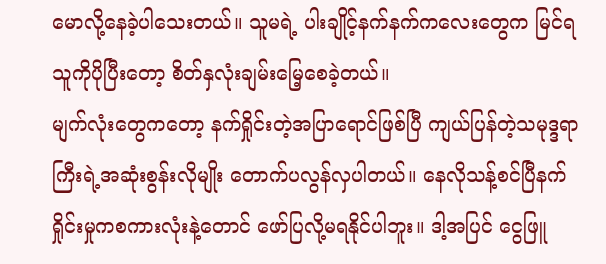မောလို့နေခဲ့ပါသေးတယ်။ သူမရဲ့ ပါးချိုင့်နက်နက်ကလေးတွေက မြင်ရသူကိုပိုပြီးတော့ စိတ်နှလုံးချမ်းမြေ့စေခဲ့တယ်။
မျက်လုံးတွေကတော့ နက်ရှိုင်းတဲ့အပြာရောင်ဖြစ်ပြီ ကျယ်ပြန်တဲ့သမုဒ္ဒရာကြီးရဲ့အဆုံးစွန်းလိုမျိုး တောက်ပလွန်လှပါတယ်။ နေလိုသန့်စင်ပြီနက်ရှိုင်းမှုကစကားလုံးနဲ့တောင် ဖော်ပြလို့မရနိုင်ပါဘူး။ ဒါ့အပြင် ငွေဖြူ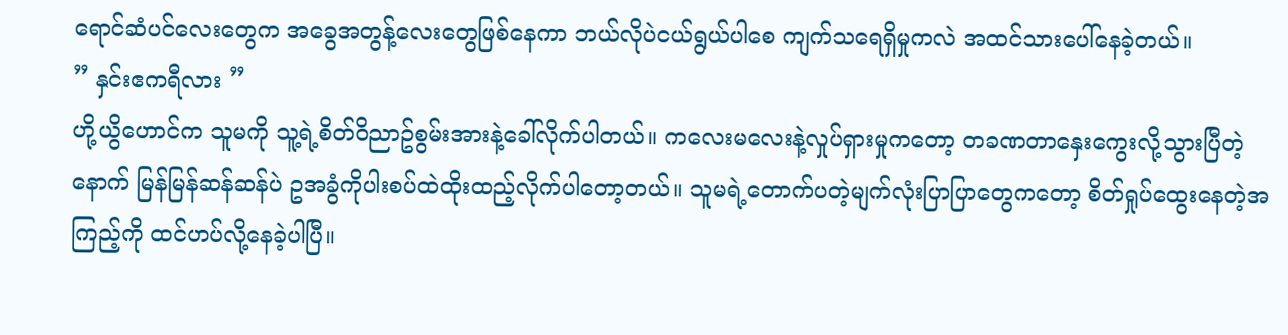ရောင်ဆံပင်လေးတွေက အခွေအတွန့်လေးတွေဖြစ်နေကာ ဘယ်လိုပဲငယ်ရွယ်ပါစေ ကျက်သရေရှိမှုကလဲ အထင်သားပေါ်နေခဲ့တယ်။
” နှင်းဧကရီလား ”
ဟို့ယွိဟောင်က သူမကို သူ့ရဲ့စိတ်၀ိညာဥ်စွမ်းအားနဲ့ခေါ်လိုက်ပါတယ်။ ကလေးမလေးနဲ့လှုပ်ရှားမှုကတော့ တခဏတာနှေးကွေးလို့သွားပြီတဲ့နောက် မြန်မြန်ဆန်ဆန်ပဲ ဥအခွံကိုပါးစပ်ထဲထိုးထည့်လိုက်ပါတော့တယ်။ သူမရဲ့တောက်ပတဲ့မျက်လုံးပြာပြာတွေကတော့ စိတ်ရှုပ်ထွေးနေတဲ့အကြည့်ကို ထင်ဟပ်လို့နေခဲ့ပါပြီ။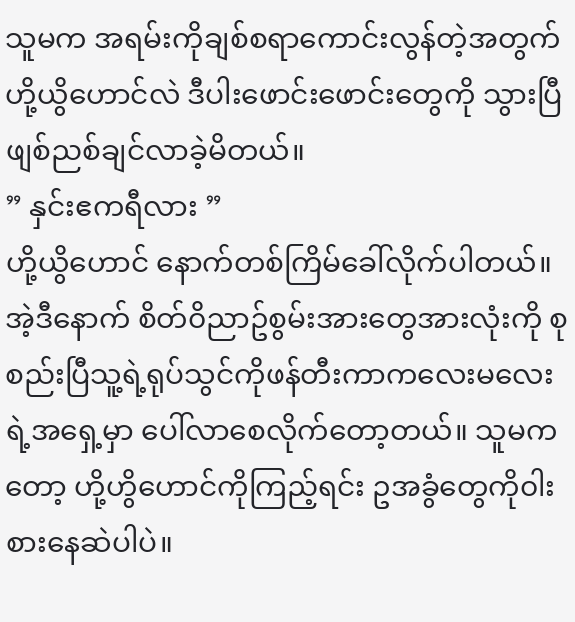သူမက အရမ်းကိုချစ်စရာကောင်းလွန်တဲ့အတွက် ဟို့ယွိဟောင်လဲ ဒီပါးဖောင်းဖောင်းတွေကို သွားပြီဖျစ်ညစ်ချင်လာခဲ့မိတယ်။
” နှင်းဧကရီလား ”
ဟို့ယွိဟောင် နောက်တစ်ကြိမ်ခေါ်လိုက်ပါတယ်။ အဲ့ဒီနောက် စိတ်၀ိညာဥ်စွမ်းအားတွေအားလုံးကို စုစည်းပြီသူ့ရဲ့ရုပ်သွင်ကိုဖန်တီးကာကလေးမလေးရဲ့အရှေ့မှာ ပေါ်လာစေလိုက်တော့တယ်။ သူမကတော့ ဟို့ဟွိဟောင်ကိုကြည့်ရင်း ဥအခွံတွေကို၀ါးစားနေဆဲပါပဲ။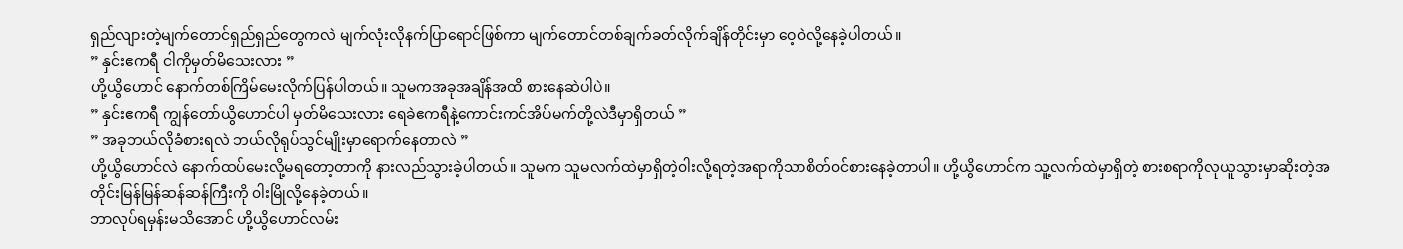ရှည်လျားတဲ့မျက်တောင်ရှည်ရှည်တွေကလဲ မျက်လုံးလိုနက်ပြာရောင်ဖြစ်ကာ မျက်တောင်တစ်ချက်ခတ်လိုက်ချိန်တိုင်းမှာ ဝေ့၀ဲလို့နေခဲ့ပါတယ်။
” နှင်းဧကရီ ငါကိုမှတ်မိသေးလား ”
ဟို့ယွိဟောင် နောက်တစ်ကြိမ်မေးလိုက်ပြန်ပါတယ်။ သူမကအခုအချိန်အထိ စားနေဆဲပါပဲ။
” နှင်းဧကရီ ကျွန်တော်ယွိဟောင်ပါ မှတ်မိသေးလား ရေခဲဧကရီနဲ့ကောင်းကင်အိပ်မက်တို့လဲဒီမှာရှိတယ် ”
” အခုဘယ်လိုခံစားရလဲ ဘယ်လိုရုပ်သွင်မျိုးမှာရောက်နေတာလဲ ”
ဟို့ယွိဟောင်လဲ နောက်ထပ်မေးလို့မရတော့တာကို နားလည်သွားခဲ့ပါတယ်။ သူမက သူမလက်ထဲမှာရှိတဲ့၀ါးလို့ရတဲ့အရာကိုသာစိတ်၀င်စားနေခဲ့တာပါ။ ဟို့ယွိဟောင်က သူ့လက်ထဲမှာရှိတဲ့ စားစရာကိုလုယူသွားမှာဆိုးတဲ့အတိုင်းမြန်မြန်ဆန်ဆန်ကြီးကို ၀ါးမြိုလို့နေခဲ့တယ်။
ဘာလုပ်ရမှန်းမသိအောင် ဟို့ယွိဟောင်လမ်း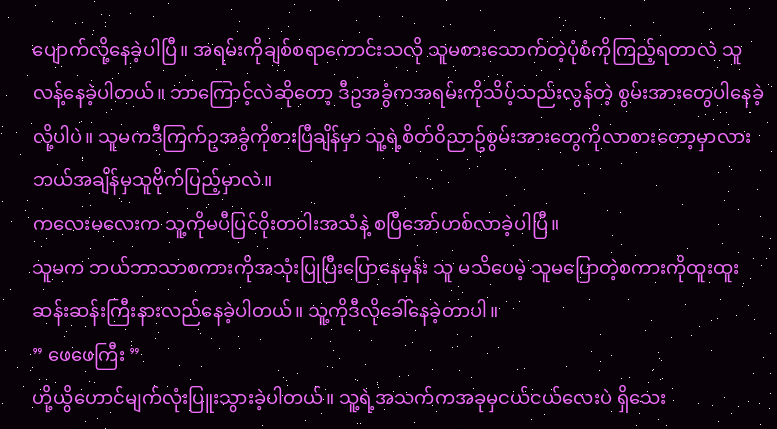ပျောက်လို့နေခဲ့ပါပြီ။ အရမ်းကိုချစ်စရာကောင်းသလို သူမစားသောက်တဲ့ပုံစံကိုကြည့်ရတာလဲ သူလန့်နေခဲ့ပါတယ်။ ဘာကြောင့်လဲဆိုတော့ ဒီဥအခွံကအရမ်းကိုသိပ့်သည်းလွန်တဲ့ စွမ်းအားတွေပါနေခဲ့လို့ပါပဲ။ သူမကဒီကြက်ဥအခွံကိုစားပြီချိန်မှာ သူ့ရဲ့စိတ်၀ိညာဥ်စွမ်းအားတွေကိုလာစားတော့မှာလား ဘယ်အချိန်မှသူဗိုက်ပြည့်မှာလဲ။
ကလေးမလေးက သူ့ကိုမပီပြင်၀ိုးတ၀ါးအသံနဲ့ စပြီအော်ဟစ်လာခဲ့ပါပြီ။
သူမက ဘယ်ဘာသာစကားကိုအသုံးပြုပြီးပြောနေမှန်း သူ မသိပေမဲ့ သူမပြောတဲ့စကားကိုထူးထူးဆန်းဆန်းကြီးနားလည်နေခဲ့ပါတယ်။ သူ့ကိုဒီလိုခေါ်နေခဲ့တာပါ။
” ဖေဖေကြီး ”
ဟို့ယွိဟောင်မျက်လုံးပြူးသွားခဲ့ပါတယ်။ သူ့ရဲ့အသက်ကအခုမှငယ်ငယ်လေးပဲ ရှိသေး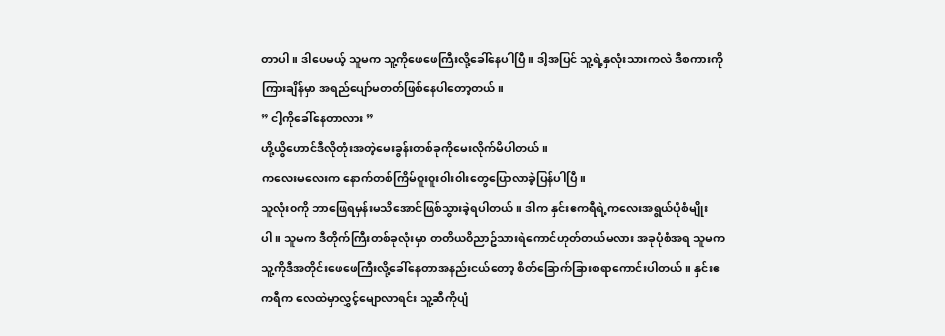တာပါ။ ဒါပေမယ့် သူမက သူ့ကိုဖေဖေကြီးလို့ခေါ်နေပါပြီ။ ဒါ့အပြင် သူ့ရဲ့နှလုံးသားကလဲ ဒီစကားကိုကြားချိန်မှာ အရည်ပျော်မတတ်ဖြစ်နေပါတော့တယ်။
” ငါ့ကိုခေါ်နေတာလား ”
ဟို့ယွိဟောင်ဒီလိုတုံးအတဲ့မေးခွန်းတစ်ခုကိုမေးလိုက်မိပါတယ်။
ကလေးမလေးက နောက်တစ်ကြိမ်၀ူး၀ူး၀ါး၀ါးတွေပြောလာခဲ့ပြန်ပါပြီ။
သူလုံး၀ကို ဘာဖြေရမှန်းမသိအောင်ဖြစ်သွားခဲ့ရပါတယ်။ ဒါက နှင်းဧကရီရဲ့ကလေးအရွယ်ပုံစံမျိုးပါ။ သူမက ဒီတိုက်ကြီးတစ်ခုလုံးမှာ တတိယ၀ိညာဥ်သားရဲကောင်ဟုတ်တယ်မလား အခုပုံစံအရ သူမကသူ့ကိုဒီအတိုင်းဖေဖေကြီးလို့ခေါ်နေတာအနည်းငယ်တော့ စိတ်ခြောက်ခြားစရာကောင်းပါတယ်။ နှင်းဧကရီက လေထဲမှာလွှင့်မျောလာရင်း သူ့ဆီကိုပျံ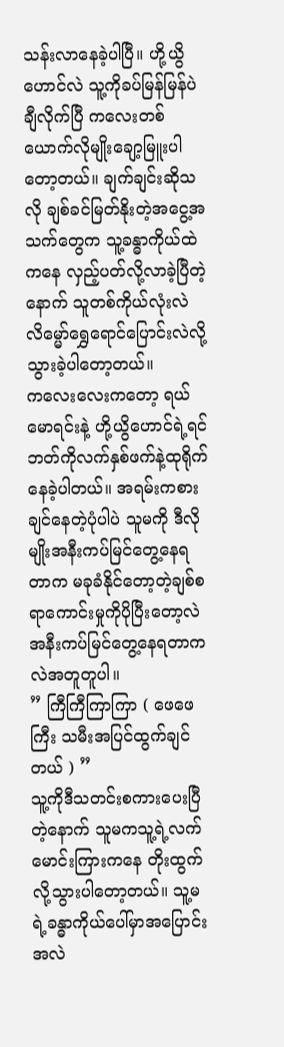သန်းလာနေခဲ့ပါပြီ။ ဟို့ယွိဟောင်လဲ သူ့ကိုခပ်မြန်မြန်ပဲချီလိုက်ပြီ ကလေးတစ်ယောက်လိုမျိုးချော့မြူးပါတော့တယ်။ ချက်ချင်းဆိုသလို ချစ်ခင်မြတ်နိုးတဲ့အငွေ့အသက်တွေက သူ့ခန္ဓာကိုယ်ထဲကနေ လှည့်ပတ်လို့လာခဲ့ပြီတဲ့နောက် သူတစ်ကိုယ်လုံးလဲလိမ္မော်ရွှေရောင်ပြောင်းလဲလို့သွားခဲ့ပါတော့တယ်။
ကလေးလေးကတော့ ရယ်မောရင်းနဲ့ ဟို့ယွိဟောင်ရဲ့ရင်ဘတ်ကိုလက်နှစ်ဖက်နဲ့ထုရိုက်နေခဲ့ပါတယ်။ အရမ်းကစားချင်နေတဲ့ပုံပါပဲ သူမကို ဒီလိုမျိုးအနီးကပ်မြင်တွေ့နေရတာက မခုခံနိုင်တော့တဲ့ချစ်စရာကောင်းမှုကိုပိုပြီးတော့လဲအနီးကပ်မြင်တွေ့နေရတာကလဲအတူတူပါ။
” ကြီကြီကြာကြာ ( ဖေဖေကြီး သမီးအပြင်ထွက်ချင်တယ် ) ”
သူ့ကိုဒီသတင်းစကားပေးပြီတဲ့နောက် သူမကသူ့ရဲ့လက်မောင်းကြားကနေ တိုးထွက်လို့သွားပါတော့တယ်။ သူ့မရဲ့ခန္ဓာကိုယ်ပေါ်မှာအပြောင်းအလဲ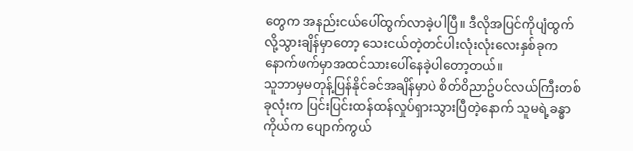တွေက အနည်းငယ်ပေါ်ထွက်လာခဲ့ပါပြီ။ ဒီလိုအပြင်ကိုပျံထွက်လို့သွားချိန်မှာတော့ သေးငယ်တဲ့တင်ပါးလုံးလုံးလေးနှစ်ခုက နောက်ဖက်မှာအထင်သားပေါ်နေခဲ့ပါတော့တယ်။
သူဘာမှမတုန့်ပြန်နိုင်ခင်အချိန်မှာပဲ စိတ်၀ိညာဥ်ပင်လယ်ကြီးတစ်ခုလုံးက ပြင်းပြင်းထန်ထန်လှုပ်ရှားသွားပြီတဲ့နောက် သူမရဲ့ခန္ဓာကိုယ်က ပျောက်ကွယ်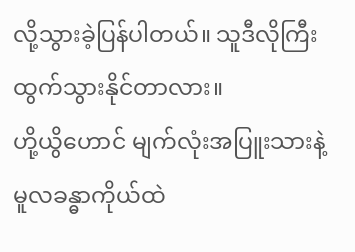လို့သွားခဲ့ပြန်ပါတယ်။ သူဒီလိုကြီးထွက်သွားနိုင်တာလား။
ဟို့ယွိဟောင် မျက်လုံးအပြူးသားနဲ့ မူလခန္ဓာကိုယ်ထဲ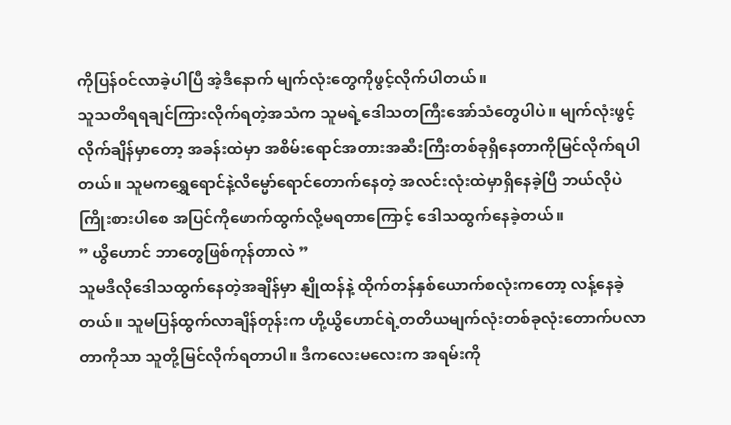ကိုပြန်၀င်လာခဲ့ပါပြီ အဲ့ဒီနောက် မျက်လုံးတွေကိုဖွင့်လိုက်ပါတယ်။
သူသတိရရချင်ကြားလိုက်ရတဲ့အသံက သူမရဲ့ဒေါသတကြီးအော်သံတွေပါပဲ။ မျက်လုံးဖွင့်လိုက်ချိန်မှာတော့ အခန်းထဲမှာ အစိမ်းရောင်အတားအဆီးကြီးတစ်ခုရှိနေတာကိုမြင်လိုက်ရပါတယ်။ သူမကရွှေရောင်နဲ့လိမ္မော်ရောင်တောက်နေတဲ့ အလင်းလုံးထဲမှာရှိနေခဲ့ပြီ ဘယ်လိုပဲကြိုးစားပါစေ အပြင်ကိုဖောက်ထွက်လို့မရတာကြောင့် ဒေါသထွက်နေခဲ့တယ်။
” ယွိဟောင် ဘာတွေဖြစ်ကုန်တာလဲ ”
သူမဒီလိုဒေါသထွက်နေတဲ့အချိန်မှာ နျိုထန်နဲ့ ထိုက်တန်နှစ်ယောက်စလုံးကတော့ လန့်နေခဲ့တယ်။ သူမပြန်ထွက်လာချိန်တုန်းက ဟို့ယွိဟောင်ရဲ့တတိယမျက်လုံးတစ်ခုလုံးတောက်ပလာတာကိုသာ သူတို့မြင်လိုက်ရတာပါ။ ဒီကလေးမလေးက အရမ်းကို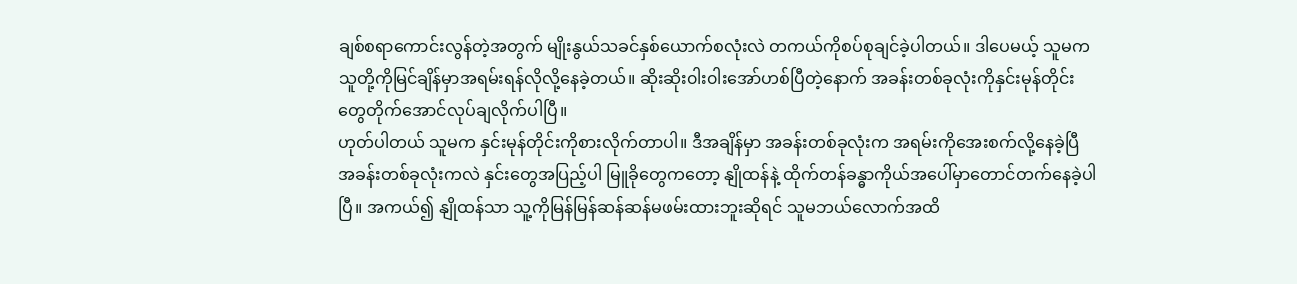ချစ်စရာကောင်းလွန်တဲ့အတွက် မျိုးနွယ်သခင်နှစ်ယောက်စလုံးလဲ တကယ်ကိုစပ်စုချင်ခဲ့ပါတယ်။ ဒါပေမယ့် သူမက သူတို့ကိုမြင်ချိန်မှာအရမ်းရန်လိုလို့နေခဲ့တယ်။ ဆိုးဆိုး၀ါး၀ါးအော်ဟစ်ပြီတဲ့နောက် အခန်းတစ်ခုလုံးကိုနှင်းမုန်တိုင်းတွေတိုက်အောင်လုပ်ချလိုက်ပါပြီ။
ဟုတ်ပါတယ် သူမက နှင်းမုန်တိုင်းကိုစားလိုက်တာပါ။ ဒီအချိန်မှာ အခန်းတစ်ခုလုံးက အရမ်းကိုအေးစက်လို့နေခဲ့ပြီ အခန်းတစ်ခုလုံးကလဲ နှင်းတွေအပြည့်ပါ မြူခိုတွေကတော့ နျိုထန်နဲ့ ထိုက်တန်ခန္ဓာကိုယ်အပေါ်မှာတောင်တက်နေခဲ့ပါပြီ။ အကယ်၍ နျိုထန်သာ သူ့ကိုမြန်မြန်ဆန်ဆန်မဖမ်းထားဘူးဆိုရင် သူမဘယ်လောက်အထိ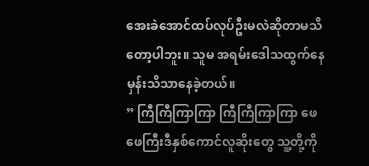အေးခဲအောင်ထပ်လုပ်ဦးမလဲဆိုတာမသိတော့ပါဘူး။ သူမ အရမ်းဒေါသထွက်နေမှန်းသိသာနေခဲ့တယ်။
” ကြီကြီကြာကြာ ကြီကြီကြာကြာ ဖေဖေကြီးဒီနှစ်ကောင်လူဆိုးတွေ သူ့တို့ကို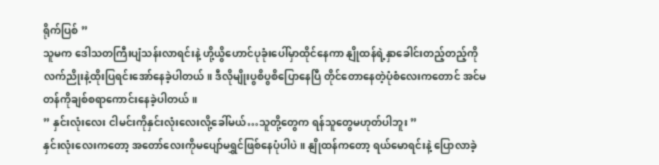ရိုက်ပြစ် ”
သူမက ဒေါသတကြီးပျံသန်းလာရင်းနဲ့ ဟို့ယွိဟောင်ပုခုံးပေါ်မှာထိုင်နေကာ နျိုထန်ရဲ့နှာခေါင်းတည့်တည့်ကို လက်ညိုးနဲ့ထိုးပြရင်းအော်နေခဲ့ပါတယ်။ ဒီလိုမျိုးပွစိပွစိပြောနေပြီ တိုင်တောနေတဲ့ပုံစံလေးကတောင် အင်မတန်ကိုချစ်စရာကောင်းနေခဲ့ပါတယ်။
” နှင်းလုံးလေး ငါမင်းကိုနှင်းလုံးလေးလို့ခေါ်မယ်…သူတို့တွေက ရန်သူတွေမဟုတ်ပါဘူး ”
နှင်းလုံးလေးကတော့ အတော်လေးကိုမပျော်မရွှင်ဖြစ်နေပုံပါပဲ။ နျိုထန်ကတော့ ရယ်မောရင်းနဲ့ ပြောလာခဲ့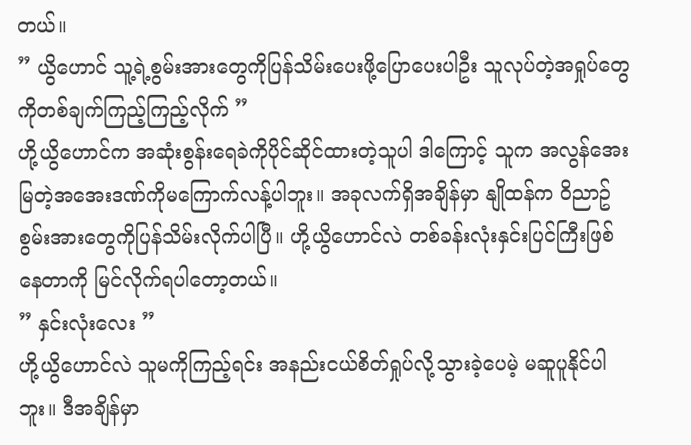တယ်။
” ယွိဟောင် သူ့ရဲ့စွမ်းအားတွေကိုပြန်သိမ်းပေးဖို့ပြောပေးပါဦး သူလုပ်တဲ့အရှုပ်တွေကိုတစ်ချက်ကြည့်ကြည့်လိုက် ”
ဟို့ယွိဟောင်က အဆုံးစွန်းရေခဲကိုပိုင်ဆိုင်ထားတဲ့သူပါ ဒါကြောင့် သူက အလွန်အေးမြတဲ့အအေးဒဏ်ကိုမကြောက်လန့်ပါဘူး။ အခုလက်ရှိအချိန်မှာ နျိုထန်က ၀ိညာဥ်စွမ်းအားတွေကိုပြန်သိမ်းလိုက်ပါပြီ။ ဟို့ယွိဟောင်လဲ တစ်ခန်းလုံးနှင်းပြင်ကြီးဖြစ်နေတာကို မြင်လိုက်ရပါတော့တယ်။
” နှင်းလုံးလေး ”
ဟို့ယွိဟောင်လဲ သူမကိုကြည့်ရင်း အနည်းငယ်စိတ်ရှုပ်လို့သွားခဲ့ပေမဲ့ မဆူပူနိုင်ပါဘူး။ ဒီအချိန်မှာ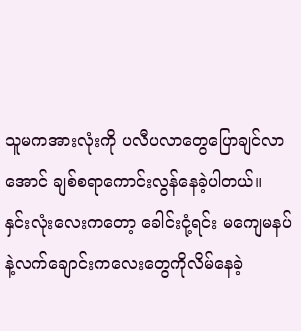သူမကအားလုံးကို ပလီပလာတွေပြောချင်လာအောင် ချစ်စရာကောင်းလွန်နေခဲ့ပါတယ်။
နှင်းလုံးလေးကတော့ ခေါင်းငုံ့ရင်း မကျေမနပ်နဲ့လက်ချောင်းကလေးတွေကိုလိမ်နေခဲ့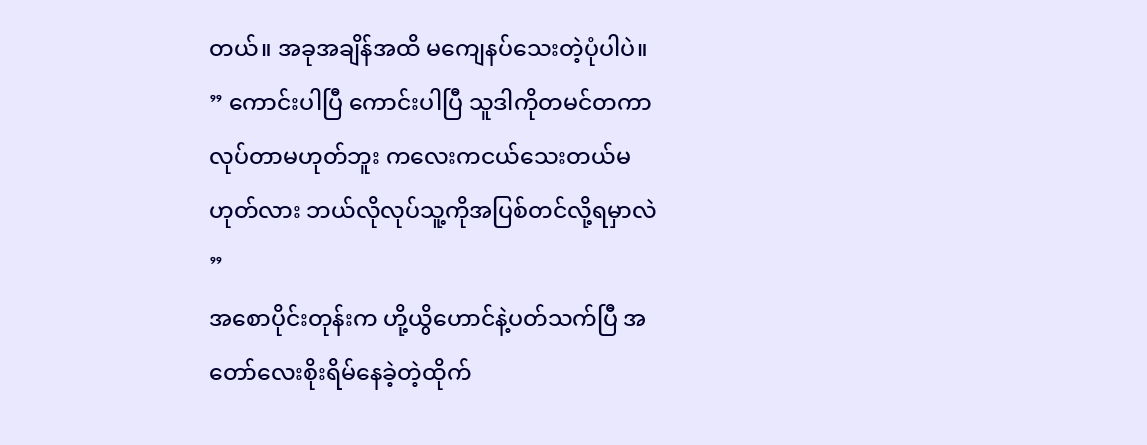တယ်။ အခုအချိန်အထိ မကျေနပ်သေးတဲ့ပုံပါပဲ။
” ကောင်းပါပြီ ကောင်းပါပြီ သူဒါကိုတမင်တကာလုပ်တာမဟုတ်ဘူး ကလေးကငယ်သေးတယ်မဟုတ်လား ဘယ်လိုလုပ်သူ့ကိုအပြစ်တင်လို့ရမှာလဲ ”
အစောပိုင်းတုန်းက ဟို့ယွိဟောင်နဲ့ပတ်သက်ပြီ အတော်လေးစိုးရိမ်နေခဲ့တဲ့ထိုက်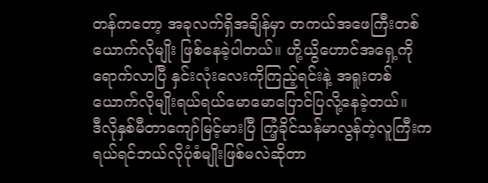တန်ကတော့ အခုလက်ရှိအချိန်မှာ တကယ်အဖေကြီးတစ်ယောက်လိုမျိုး ဖြစ်နေခဲ့ပါတယ်။ ဟို့ယွိဟောင်အရှေ့ကိုရောက်လာပြီ နှင်းလုံးလေးကိုကြည့်ရင်းနဲ့ အရူးတစ်ယောက်လိုမျိုးရယ်ရယ်မောမောပြောင်ပြလို့နေခဲ့တယ်။
ဒီလိုနှစ်မီတာကျော်မြင့်မားပြီ ကြံ့ခိုင်သန်မာလွန်တဲ့လူကြီးက ရယ်ရင်ဘယ်လိုပုံစံမျိုးဖြစ်မလဲဆိုတာ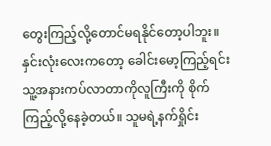တွေးကြည့်လို့တောင်မရနိုင်တော့ပါဘူး။
နှင်းလုံးလေးကတော့ ခေါင်းမော့ကြည့်ရင်း သူ့အနားကပ်လာတာကိုလူကြီးကို စိုက်ကြည့်လို့နေခဲ့တယ်။ သူမရဲ့နက်ရှိုင်း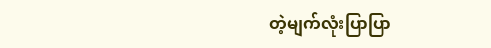တဲ့မျက်လုံးပြာပြာ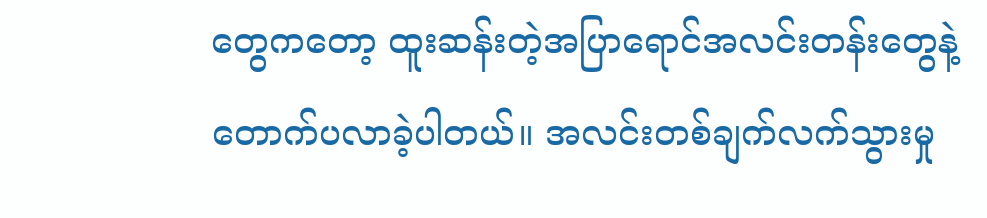တွေကတော့ ထူးဆန်းတဲ့အပြာရောင်အလင်းတန်းတွေနဲ့တောက်ပလာခဲ့ပါတယ်။ အလင်းတစ်ချက်လက်သွားမှု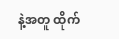နဲ့အတူ ထိုက်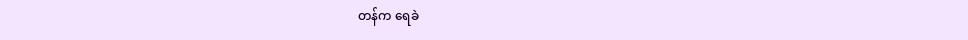တန်က ရေခဲ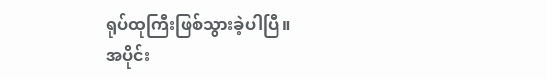ရုပ်ထုကြီးဖြစ်သွားခဲ့ပါပြီ။
အပိုင်း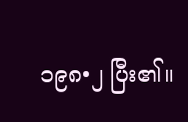၁၉၈•၂ ပြီး၏။